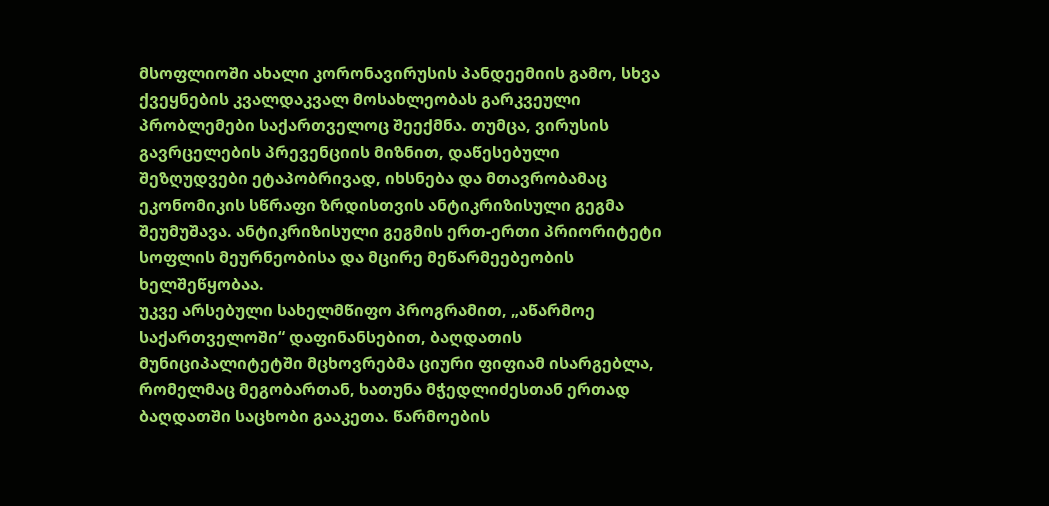მსოფლიოში ახალი კორონავირუსის პანდეემიის გამო, სხვა ქვეყნების კვალდაკვალ მოსახლეობას გარკვეული პრობლემები საქართველოც შეექმნა. თუმცა, ვირუსის გავრცელების პრევენციის მიზნით, დაწესებული შეზღუდვები ეტაპობრივად, იხსნება და მთავრობამაც ეკონომიკის სწრაფი ზრდისთვის ანტიკრიზისული გეგმა შეუმუშავა. ანტიკრიზისული გეგმის ერთ-ერთი პრიორიტეტი სოფლის მეურნეობისა და მცირე მეწარმეებეობის ხელშეწყობაა.
უკვე არსებული სახელმწიფო პროგრამით, „აწარმოე საქართველოში“ დაფინანსებით, ბაღდათის მუნიციპალიტეტში მცხოვრებმა ციური ფიფიამ ისარგებლა, რომელმაც მეგობართან, ხათუნა მჭედლიძესთან ერთად ბაღდათში საცხობი გააკეთა. წარმოების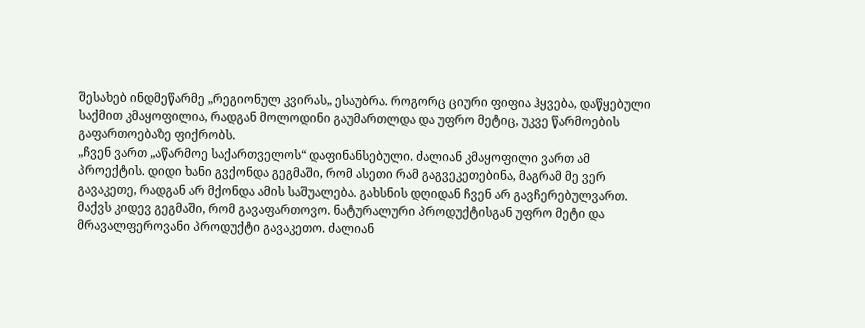შესახებ ინდმეწარმე „რეგიონულ კვირას„ ესაუბრა. როგორც ციური ფიფია ჰყვება, დაწყებული საქმით კმაყოფილია, რადგან მოლოდინი გაუმართლდა და უფრო მეტიც, უკვე წარმოების გაფართოებაზე ფიქრობს.
„ჩვენ ვართ „აწარმოე საქართველოს“ დაფინანსებული. ძალიან კმაყოფილი ვართ ამ პროექტის. დიდი ხანი გვქონდა გეგმაში, რომ ასეთი რამ გაგვეკეთებინა, მაგრამ მე ვერ გავაკეთე, რადგან არ მქონდა ამის საშუალება. გახსნის დღიდან ჩვენ არ გავჩერებულვართ. მაქვს კიდევ გეგმაში, რომ გავაფართოვო. ნატურალური პროდუქტისგან უფრო მეტი და მრავალფეროვანი პროდუქტი გავაკეთო. ძალიან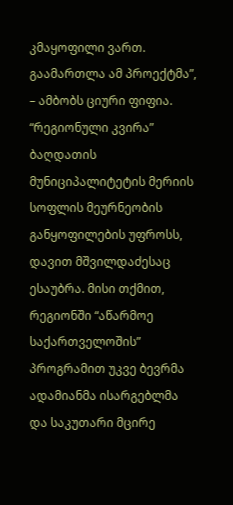კმაყოფილი ვართ. გაამართლა ამ პროექტმა”, – ამბობს ციური ფიფია.
“რეგიონული კვირა” ბაღდათის მუნიციპალიტეტის მერიის სოფლის მეურნეობის განყოფილების უფროსს, დავით მშვილდაძესაც ესაუბრა. მისი თქმით, რეგიონში “აწარმოე საქართველოშის” პროგრამით უკვე ბევრმა ადამიანმა ისარგებლმა და საკუთარი მცირე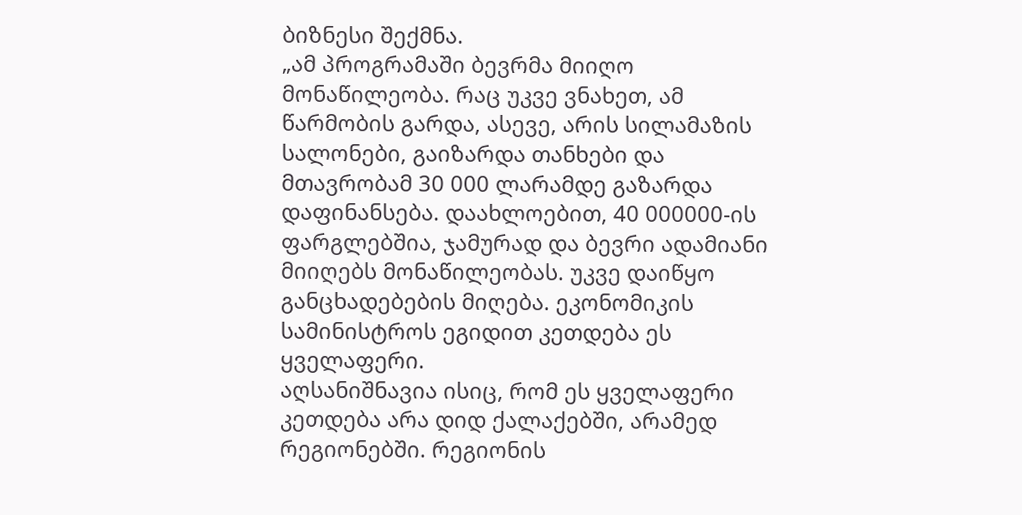ბიზნესი შექმნა.
„ამ პროგრამაში ბევრმა მიიღო მონაწილეობა. რაც უკვე ვნახეთ, ამ წარმობის გარდა, ასევე, არის სილამაზის სალონები, გაიზარდა თანხები და მთავრობამ 30 000 ლარამდე გაზარდა დაფინანსება. დაახლოებით, 40 000000-ის ფარგლებშია, ჯამურად და ბევრი ადამიანი მიიღებს მონაწილეობას. უკვე დაიწყო განცხადებების მიღება. ეკონომიკის სამინისტროს ეგიდით კეთდება ეს ყველაფერი.
აღსანიშნავია ისიც, რომ ეს ყველაფერი კეთდება არა დიდ ქალაქებში, არამედ რეგიონებში. რეგიონის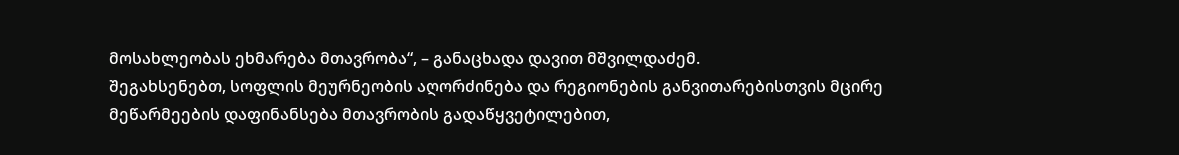მოსახლეობას ეხმარება მთავრობა“, – განაცხადა დავით მშვილდაძემ.
შეგახსენებთ, სოფლის მეურნეობის აღორძინება და რეგიონების განვითარებისთვის მცირე მეწარმეების დაფინანსება მთავრობის გადაწყვეტილებით,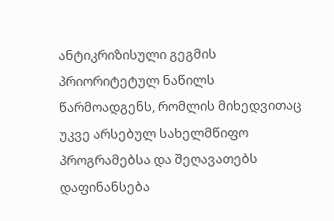ანტიკრიზისული გეგმის პრიორიტეტულ ნაწილს წარმოადგენს, რომლის მიხედვითაც უკვე არსებულ სახელმწიფო პროგრამებსა და შეღავათებს დაფინანსება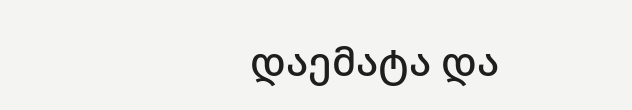დაემატა და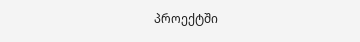პროექტში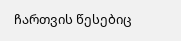ჩართვის წესებიც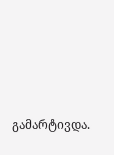გამარტივდა.